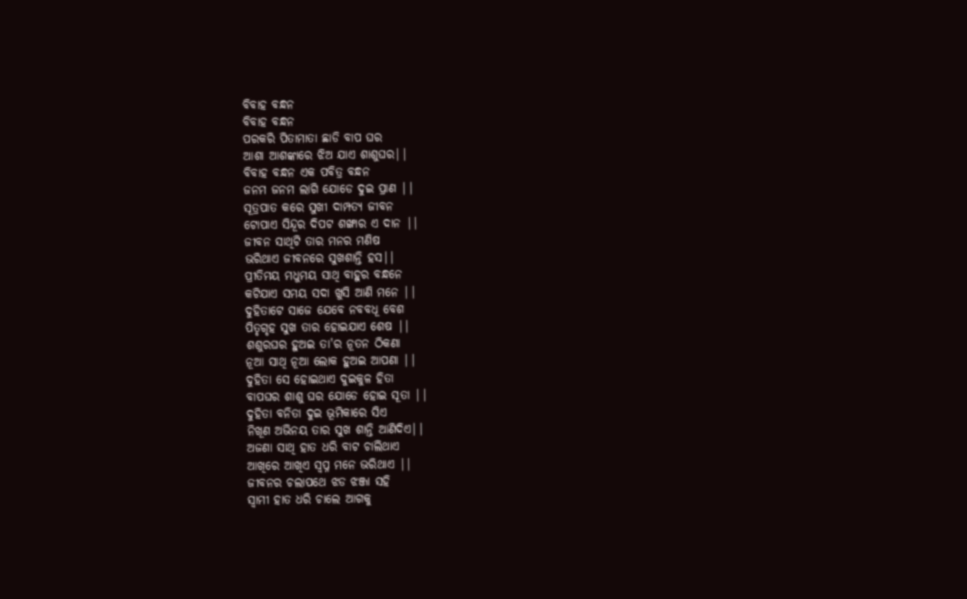ବିବାହ ବନ୍ଧନ
ବିବାହ ବନ୍ଧନ
ପରକରି ପିତାମାତା ଛାଡି ବାପ ଘର
ଆଶା ଆଶଙ୍କାରେ ଝିଅ ଯାଏ ଶାଶୁଘର||
ବିବାହ ବନ୍ଧନ ଏକ ପବିତ୍ର ବନ୍ଧନ
ଜନମ ଜନମ ଲାଗି ଯୋଡେ ଦୁଇ ପ୍ରାଣ ||
ସୂତ୍ରପାତ କରେ ସୁଖୀ ଦାମ୍ପତ୍ୟ ଜୀବନ
ଟୋପାଏ ସିନ୍ଦୂର ଦିପଟ ଶଙ୍ଖାର ଏ ଦାନ ||
ଜୀବନ ସାଥିଟି ତାର ମନର ମଣିଷ
ଭରିଥାଏ ଜୀବନରେ ସୁଖଶାନ୍ତି ହସ||
ପ୍ରୀତିମୟ ମଧୁମୟ ସାଥି ବାହୁର ବନ୍ଧନେ
କଟିଯାଏ ସମୟ ସଦା ଖୁସି ଆଣି ମନେ ||
ଦୁହିତାଟେ ସାଜେ ଯେବେ ନବବଧୂ ବେଶ
ପିତୃଗୃହ ସୁଖ ତାର ହୋଇଯାଏ ଶେଷ ||
ଶଶୁରଘର ହୁଅଇ ତା'ର ନୂତନ ଠିକଣା
ନୂଆ ସାଥି ନୂଆ ଲୋକ ହୁଅଇ ଆପଣା ||
ଦୁହିତା ସେ ହୋଇଥାଏ ଦୁଇକୁଳ ହିତା
ବାପଘର ଶାଶୁ ଘର ଯୋଡେ ହୋଇ ସୂତା ||
ଦୁହିତା ବନିତା ଦୁଇ ଭୂମିକାରେ ସିଏ
ନିଖୂଣ ଅଭିନୟ ତାର ସୁଖ ଶାନ୍ତି ଆଣିଦିଏ||
ଅଜଣା ସାଥି ହାତ ଧରି ବାଟ ଚାଲିଥାଏ
ଆଖିରେ ଆଖିଏ ସ୍ୱପ୍ନ ମନେ ଭରିଥାଏ ||
ଜୀବନର ଚଲାପଥେ ଝଡ ଝଞ୍ଜା ସହି
ସ୍ୱାମୀ ହାତ ଧରି ଚାଲେ ଆଗକୁ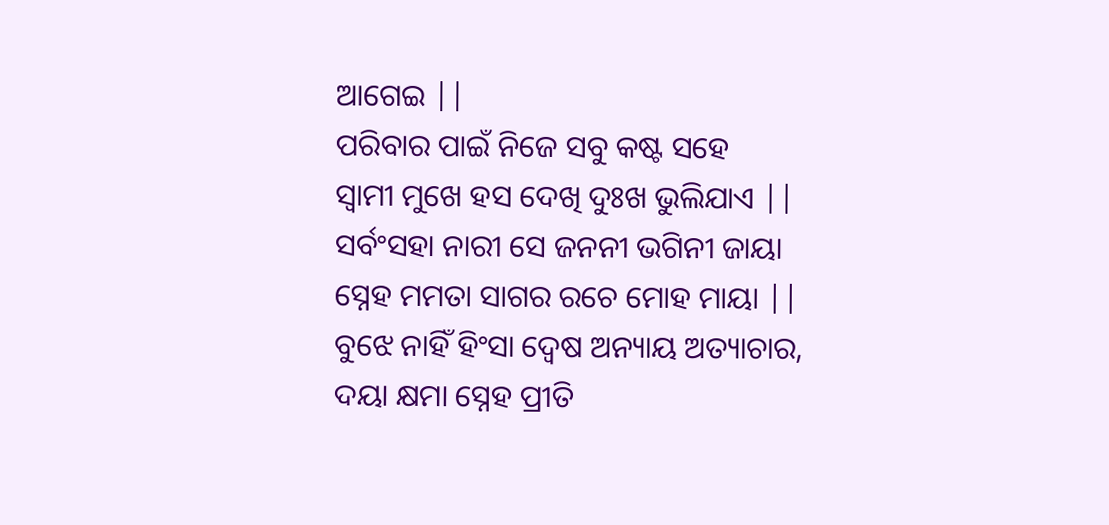ଆଗେଇ ||
ପରିବାର ପାଇଁ ନିଜେ ସବୁ କଷ୍ଟ ସହେ
ସ୍ୱାମୀ ମୁଖେ ହସ ଦେଖି ଦୁଃଖ ଭୁଲିଯାଏ ||
ସର୍ବଂସହା ନାରୀ ସେ ଜନନୀ ଭଗିନୀ ଜାୟା
ସ୍ନେହ ମମତା ସାଗର ରଚେ ମୋହ ମାୟା ||
ବୁଝେ ନାହିଁ ହିଂସା ଦ୍ୱେଷ ଅନ୍ୟାୟ ଅତ୍ୟାଚାର,
ଦୟା କ୍ଷମା ସ୍ନେହ ପ୍ରୀତି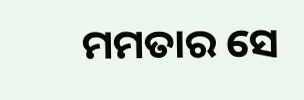ମମତାର ସେ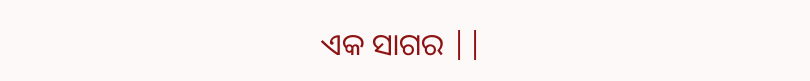ଏକ ସାଗର ||